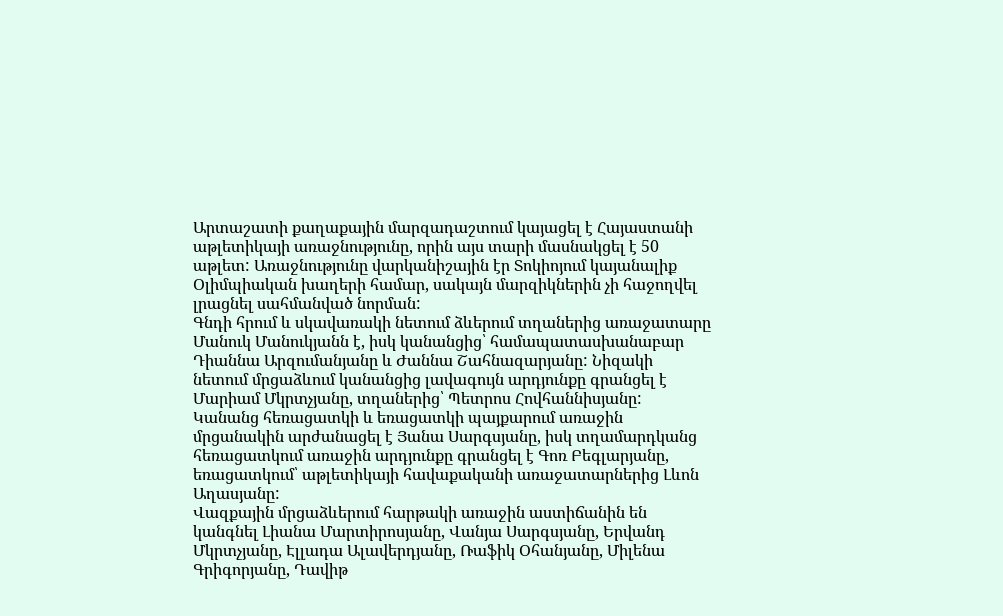Արտաշատի քաղաքային մարզադաշտում կայացել է Հայաստանի աթլետիկայի առաջնությունը, որին այս տարի մասնակցել է 50 աթլետ: Առաջնությունը վարկանիշային էր Տոկիոյում կայանալիք Օլիմպիական խաղերի համար, սակայն մարզիկներին չի հաջողվել լրացնել սահմանված նորման:
Գնդի հրում և սկավառակի նետում ձևերում տղաներից առաջատարը Մանուկ Մանուկյանն է, իսկ կանանցից՝ համապատասխանաբար Դիաննա Արզումանյանը և Ժաննա Շահնազարյանը: Նիզակի նետում մրցաձևում կանանցից լավագույն արդյունքը գրանցել է Մարիամ Մկրտչյանը, տղաներից՝ Պետրոս Հովհաննիսյանը: Կանանց հեռացատկի և եռացատկի պայքարում առաջին մրցանակին արժանացել է Յանա Սարգսյանը, իսկ տղամարդկանց հեռացատկում առաջին արդյունքը գրանցել է Գոռ Բեգլարյանը, եռացատկում՝ աթլետիկայի հավաքականի առաջատարներից Լևոն Աղասյանը:
Վազքային մրցաձևերում հարթակի առաջին աստիճանին են կանգնել Լիանա Մարտիրոսյանը, Վանյա Սարգսյանը, Երվանդ Մկրտչյանը, Էլլադա Ալավերդյանը, Ռաֆիկ Օհանյանը, Միլենա Գրիգորյանը, Դավիթ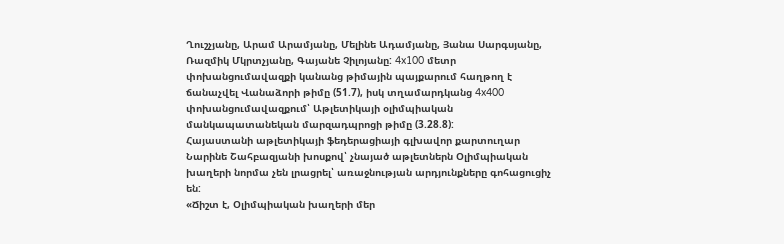Ղուշչյանը, Արամ Արամյանը, Մելինե Ադամյանը, Յանա Սարգսյանը, Ռազմիկ Մկրտչյանը, Գայանե Չիլոյանը: 4x100 մետր փոխանցումավազքի կանանց թիմային պայքարում հաղթող է ճանաչվել Վանաձորի թիմը (51.7), իսկ տղամարդկանց 4x400 փոխանցումավազքում՝ Աթլետիկայի օլիմպիական մանկապատանեկան մարզադպրոցի թիմը (3.28.8):
Հայաստանի աթլետիկայի ֆեդերացիայի գլխավոր քարտուղար Նարինե Շահբազյանի խոսքով՝ չնայած աթլետներն Օլիմպիական խաղերի նորմա չեն լրացրել՝ առաջնության արդյունքները գոհացուցիչ են:
«Ճիշտ է, Օլիմպիական խաղերի մեր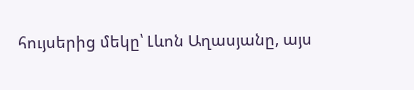հույսերից մեկը՝ Լևոն Աղասյանը, այս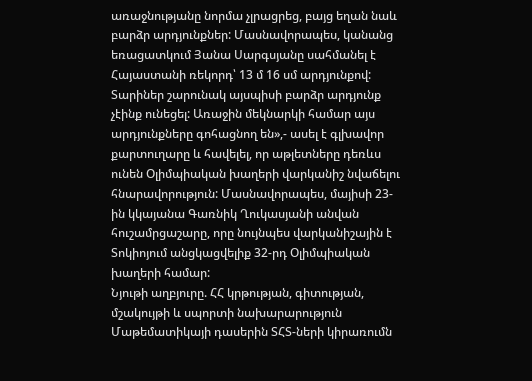առաջնությանը նորմա չլրացրեց, բայց եղան նաև բարձր արդյունքներ: Մասնավորապես, կանանց եռացատկում Յանա Սարգսյանը սահմանել է Հայաստանի ռեկորդ՝ 13 մ 16 սմ արդյունքով: Տարիներ շարունակ այսպիսի բարձր արդյունք չէինք ունեցել: Առաջին մեկնարկի համար այս արդյունքները գոհացնող են»,- ասել է գլխավոր քարտուղարը և հավելել, որ աթլետները դեռևս ունեն Օլիմպիական խաղերի վարկանիշ նվաճելու հնարավորություն: Մասնավորապես, մայիսի 23-ին կկայանա Գառնիկ Ղուկասյանի անվան հուշամրցաշարը, որը նույնպես վարկանիշային է Տոկիոյում անցկացվելիք 32-րդ Օլիմպիական խաղերի համար:
Նյութի աղբյուրը. ՀՀ կրթության, գիտության, մշակույթի և սպորտի նախարարություն
Մաթեմատիկայի դասերին ՏՀՏ-ների կիրառումն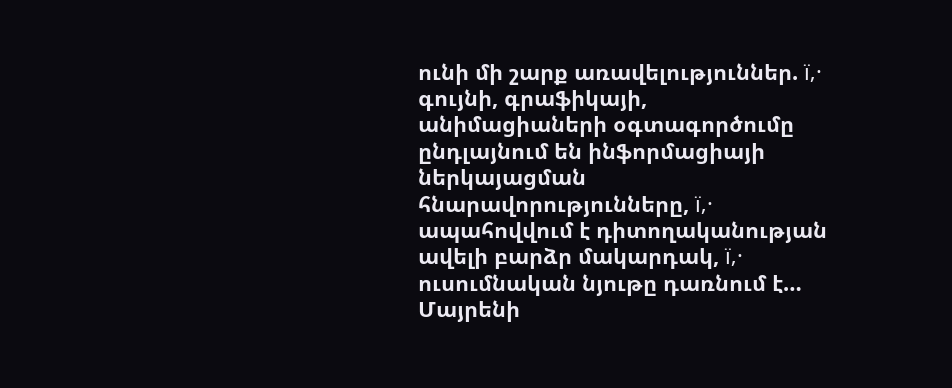ունի մի շարք առավելություններ. ï‚· գույնի, գրաֆիկայի, անիմացիաների օգտագործումը ընդլայնում են ինֆորմացիայի ներկայացման հնարավորությունները, ï‚· ապահովվում է դիտողականության ավելի բարձր մակարդակ, ï‚· ուսումնական նյութը դառնում է…
Մայրենի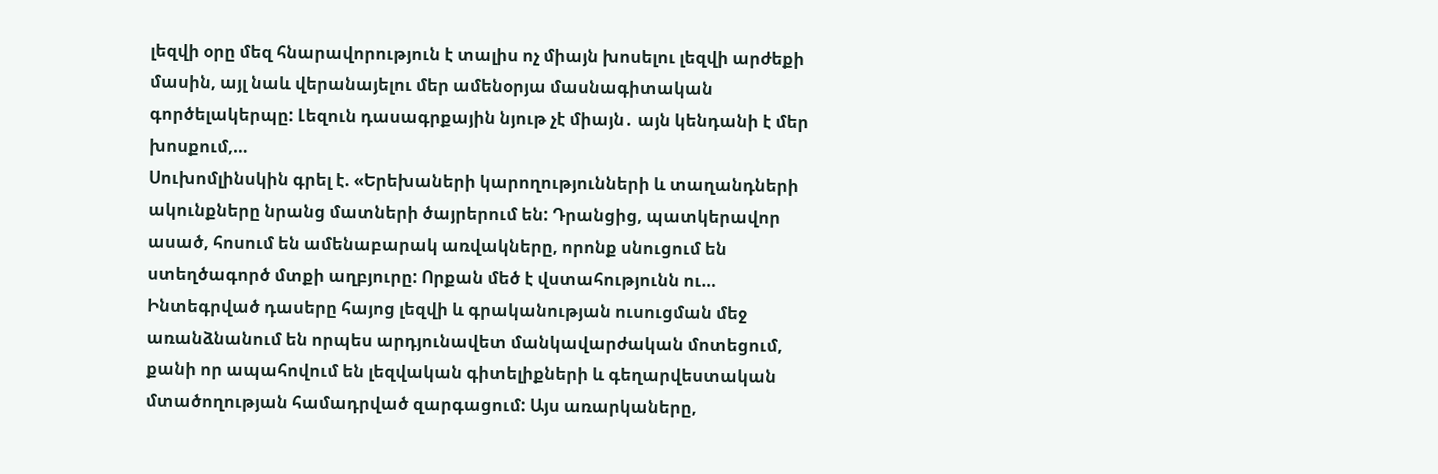լեզվի օրը մեզ հնարավորություն է տալիս ոչ միայն խոսելու լեզվի արժեքի մասին, այլ նաև վերանայելու մեր ամենօրյա մասնագիտական գործելակերպը: Լեզուն դասագրքային նյութ չէ միայն․ այն կենդանի է մեր խոսքում,…
Սուխոմլինսկին գրել է. «Երեխաների կարողությունների և տաղանդների ակունքները նրանց մատների ծայրերում են: Դրանցից, պատկերավոր ասած, հոսում են ամենաբարակ առվակները, որոնք սնուցում են ստեղծագործ մտքի աղբյուրը: Որքան մեծ է վստահությունն ու…
Ինտեգրված դասերը հայոց լեզվի և գրականության ուսուցման մեջ առանձնանում են որպես արդյունավետ մանկավարժական մոտեցում, քանի որ ապահովում են լեզվական գիտելիքների և գեղարվեստական մտածողության համադրված զարգացում: Այս առարկաները,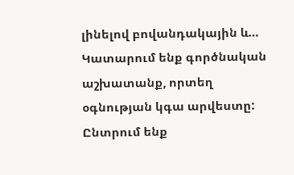լինելով բովանդակային և…
Կատարում ենք գործնական աշխատանք, որտեղ օգնության կգա արվեստը: Ընտրում ենք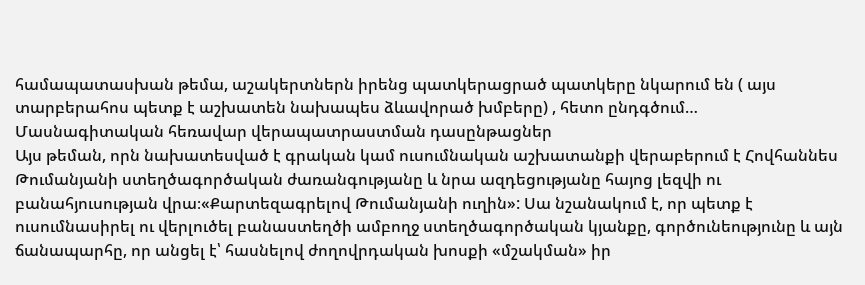համապատասխան թեմա, աշակերտներն իրենց պատկերացրած պատկերը նկարում են ( այս տարբերահոս պետք է աշխատեն նախապես ձևավորած խմբերը) , հետո ընդգծում…
Մասնագիտական հեռավար վերապատրաստման դասընթացներ
Այս թեման, որն նախատեսված է գրական կամ ուսումնական աշխատանքի վերաբերում է Հովհաննես Թումանյանի ստեղծագործական ժառանգությանը և նրա ազդեցությանը հայոց լեզվի ու բանահյուսության վրա։«Քարտեզագրելով Թումանյանի ուղին»: Սա նշանակում է, որ պետք է ուսումնասիրել ու վերլուծել բանաստեղծի ամբողջ ստեղծագործական կյանքը, գործունեությունը և այն ճանապարհը, որ անցել է՝ հասնելով ժողովրդական խոսքի «մշակման» իր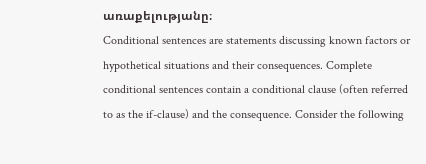առաքելությանը։
Conditional sentences are statements discussing known factors or hypothetical situations and their consequences. Complete conditional sentences contain a conditional clause (often referred to as the if-clause) and the consequence. Consider the following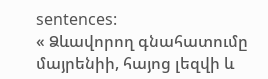sentences:
« Ձևավորող գնահատումը մայրենիի, հայոց լեզվի և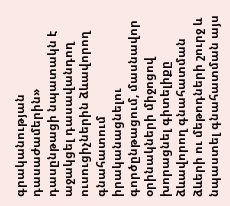գրականության դասաժամերին» դասընթացի նպատակն է աջակցել դասավանդող ուսուցիչներին ձևավորող գնահատում իրականացնելու գործընթացում, մասնավոր օրինակների միջոցով խորացնել գիտելիքը ձևավորող գնահատման ձևերի ու մեթոդների շուրջ և նպաստել գնահատման այս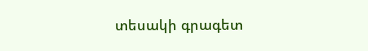տեսակի գրագետ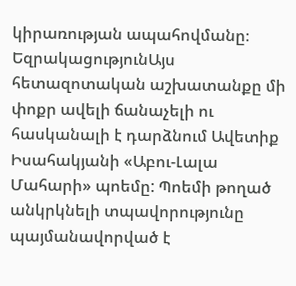կիրառության ապահովմանը։
ԵզրակացությունԱյս հետազոտական աշխատանքը մի փոքր ավելի ճանաչելի ու հասկանալի է դարձնում Ավետիք Իսահակյանի «Աբու-Լալա Մահարի» պոեմը: Պոեմի թողած անկրկնելի տպավորությունը պայմանավորված է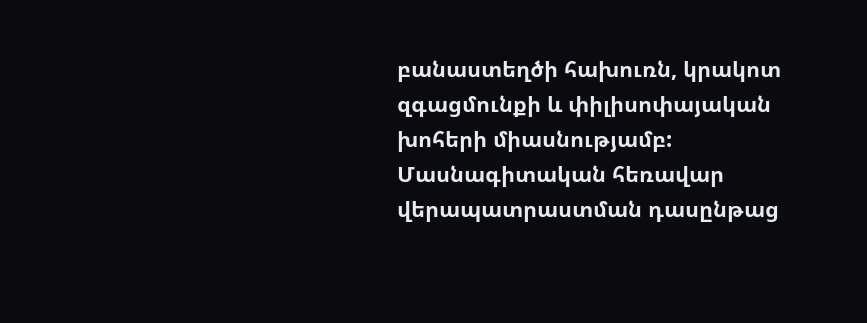բանաստեղծի հախուռն, կրակոտ զգացմունքի և փիլիսոփայական խոհերի միասնությամբ:
Մասնագիտական հեռավար վերապատրաստման դասընթաց